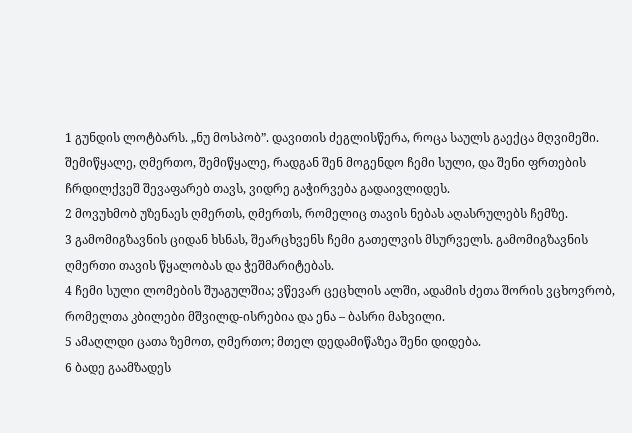1 გუნდის ლოტბარს. „ნუ მოსპობ”. დავითის ძეგლისწერა, როცა საულს გაექცა მღვიმეში. შემიწყალე, ღმერთო, შემიწყალე, რადგან შენ მოგენდო ჩემი სული, და შენი ფრთების ჩრდილქვეშ შევაფარებ თავს, ვიდრე გაჭირვება გადაივლიდეს.
2 მოვუხმობ უზენაეს ღმერთს, ღმერთს, რომელიც თავის ნებას აღასრულებს ჩემზე.
3 გამომიგზავნის ციდან ხსნას, შეარცხვენს ჩემი გათელვის მსურველს. გამომიგზავნის ღმერთი თავის წყალობას და ჭეშმარიტებას.
4 ჩემი სული ლომების შუაგულშია; ვწევარ ცეცხლის ალში, ადამის ძეთა შორის ვცხოვრობ, რომელთა კბილები მშვილდ-ისრებია და ენა – ბასრი მახვილი.
5 ამაღლდი ცათა ზემოთ, ღმერთო; მთელ დედამიწაზეა შენი დიდება.
6 ბადე გაამზადეს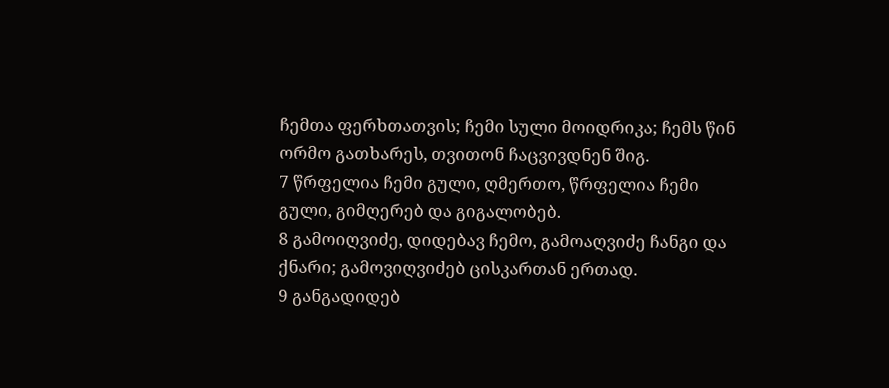ჩემთა ფერხთათვის; ჩემი სული მოიდრიკა; ჩემს წინ ორმო გათხარეს, თვითონ ჩაცვივდნენ შიგ.
7 წრფელია ჩემი გული, ღმერთო, წრფელია ჩემი გული, გიმღერებ და გიგალობებ.
8 გამოიღვიძე, დიდებავ ჩემო, გამოაღვიძე ჩანგი და ქნარი; გამოვიღვიძებ ცისკართან ერთად.
9 განგადიდებ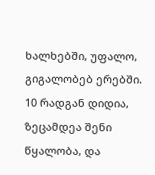ხალხებში, უფალო, გიგალობებ ერებში.
10 რადგან დიდია, ზეცამდეა შენი წყალობა, და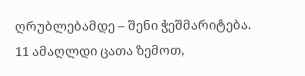ღრუბლებამდე – შენი ჭეშმარიტება.
11 ამაღლდი ცათა ზემოთ,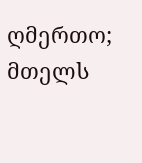ღმერთო; მთელს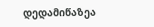დედამიწაზეა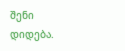შენი დიდება.